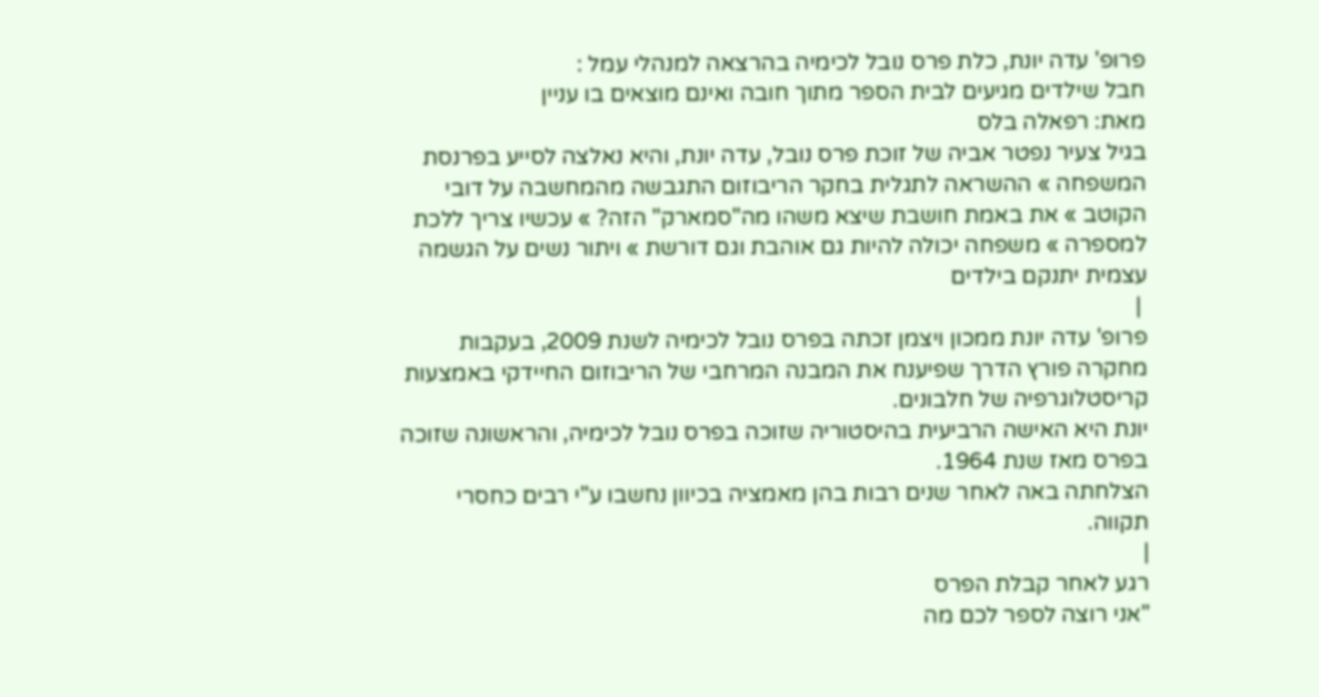פרופ' עדה יונת, כלת פרס נובל לכימיה בהרצאה למנהלי עמל :
חבל שילדים מגיעים לבית הספר מתוך חובה ואינם מוצאים בו עניין
מאת: רפאלה בלס
בגיל צעיר נפטר אביה של זוכת פרס נובל, עדה יונת, והיא נאלצה לסייע בפרנסת המשפחה » ההשראה לתגלית בחקר הריבוזום התגבשה מהמחשבה על דובי הקוטב » את באמת חושבת שיצא משהו מה"סמארק" הזה? » עכשיו צריך ללכת למספרה » משפחה יכולה להיות גם אוהבת וגם דורשת » ויתור נשים על הגשמה עצמית יתנקם בילדים
 |
פרופ' עדה יונת ממכון ויצמן זכתה בפרס נובל לכימיה לשנת 2009, בעקבות מחקרה פורץ הדרך שפיענח את המבנה המרחבי של הריבוזום החיידקי באמצעות קריסטלוגרפיה של חלבונים.
יונת היא האישה הרביעית בהיסטוריה שזוכה בפרס נובל לכימיה, והראשונה שזוכה בפרס מאז שנת 1964.
הצלחתה באה לאחר שנים רבות בהן מאמציה בכיוון נחשבו ע"י רבים כחסרי תקווה.
|
רגע לאחר קבלת הפרס
"אני רוצה לספר לכם מה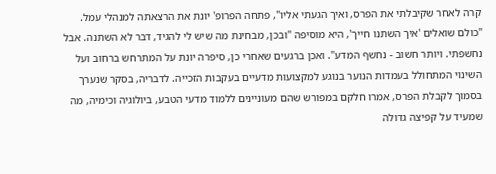קרה לאחר שקיבלתי את הפרס, ואיך הגעתי אליו", פתחה הפרופ' יונת את הרצאתה למנהלי עמל. "כולם שואלים 'איך השתנו חייך', היא מוסיפה "ובכן, מבחינת מה שיש לי להגיד, דבר לא השתנה. אבל נחשפתי. ויותר חשוב - נחשף המדע". ואכן ברגעים שאחרי כן, סיפרה יונת על המתרחש ברחוב ועל השינוי המתחולל בעמדות הנוער בנוגע למקצועות מדעיים בעקבות הזכייה. לדבריה, בסקר שנערך בסמוך לקבלת הפרס, אמרו חלקם במפורש שהם מעוניינים ללמוד מדעי הטבע, ביולוגיה וכימיה, מה שמעיד על קפיצה גדולה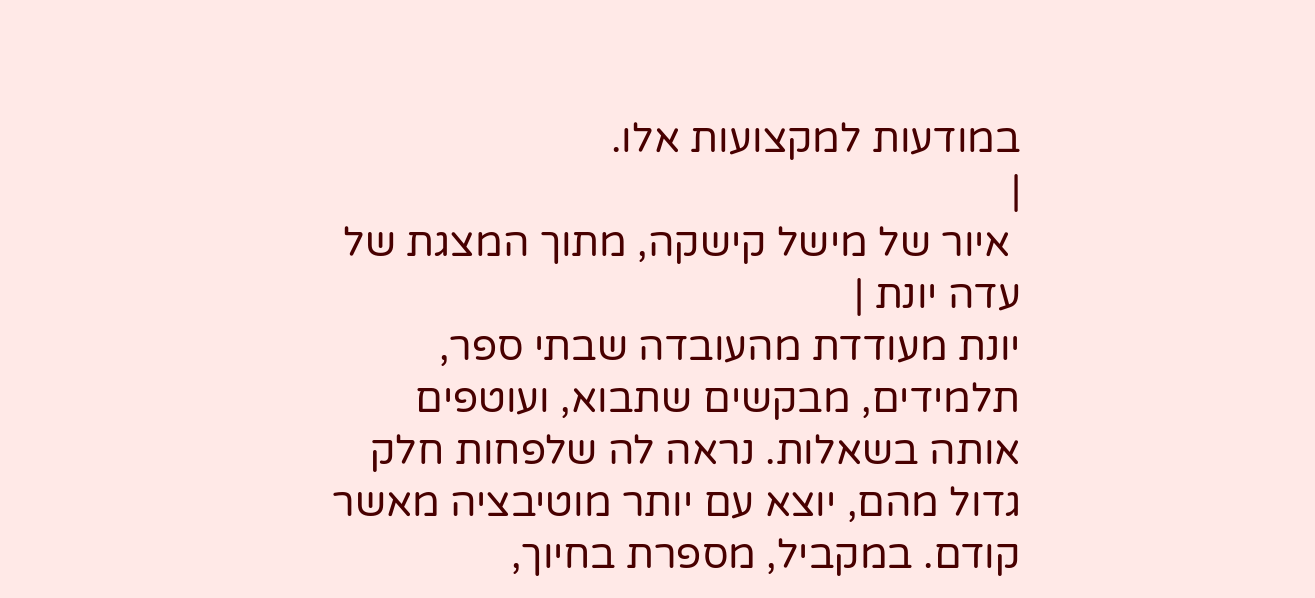במודעות למקצועות אלו.
|
 איור של מישל קישקה, מתוך המצגת של עדה יונת |
יונת מעודדת מהעובדה שבתי ספר, תלמידים, מבקשים שתבוא, ועוטפים אותה בשאלות. נראה לה שלפחות חלק גדול מהם, יוצא עם יותר מוטיבציה מאשר קודם. במקביל, מספרת בחיוך,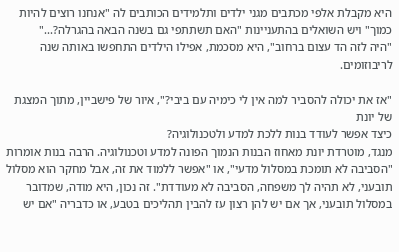היא מקבלת אלפי מכתבים מגני ילדים ותלמידים הכותבים לה "אנחנו רוצים להיות כמוך" ויש השואלים בהתעניינות "האם תשתתפי גם בשנה הבאה בהגרלה?..."
"היה לזה הד עצום ברחוב", היא מסכמת, אפילו הילדים התחפשו באותה שנה לריבוזומים.

"אז את יכולה להסביר למה אין לי כימיה עם ביבי?", איור של פישביין, מתוך המצגת של יונת
כיצד אפשר לעודד בנות ללכת למדע ולטכנולוגיה?
מנגד, מוטרדת יונת מאחוז הבנות הנמוך הפונה למדע וטכנולוגיה. הרבה בנות אומרות "הסביבה לא תומכת במסלול מדעי", או "אפשר ללמוד את זה, אבל מחקר הוא מסלול תובעני, לא תהיה לך משפחה, הסביבה לא מעודדת". זה נכון, היא מודה, שמדובר במסלול תובעני, אך אם יש להן רצון עז להבין תהליכים בטבע, או כדבריה "אם יש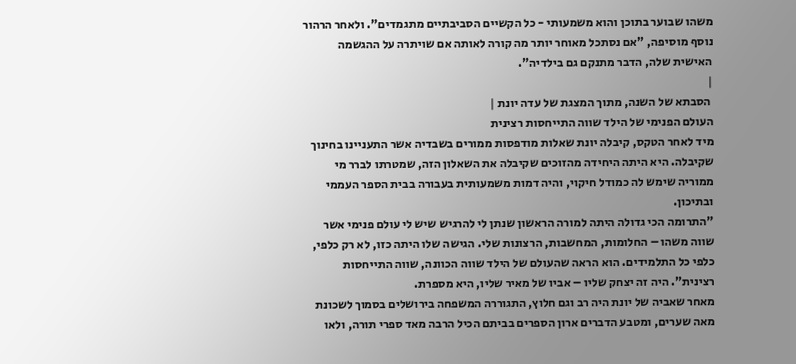משהו שבוער בתוכן והוא משמעותי - כל הקשיים הסביבתיים מתגמדים". ולאחר הרהור נוסף מוסיפה, "אם נסתכל מאוחר יותר מה קורה לאותה אם שויתרה על ההגשמה האישית שלה, הדבר מתנקם גם בילדיה".
|
 הסבתא של השנה, מתוך המצגת של עדה יונת |
העולם הפנימי של הילד שווה התייחסות רצינית
מיד לאחר הטקס, קיבלה יונת שאלות מודפסות ממורים בשבדיה אשר התעניינו בחינוך שקיבלה. היא היתה היחידה מהזוכים שקיבלה את השאלון הזה, שמטרתו לברר מי ממוריה שימש לה כמודל חיקוי, והיה דמות משמעותית בעבורה בבית הספר העממי ובתיכון.
"התרומה הכי גדולה היתה למורה הראשון שנתן לי להרגיש שיש לי עולם פנימי אשר שווה משהו – החלומות, המחשבות, הרצונות שלי. הגישה שלו היתה כזו, לא רק כלפי, כלפי כל התלמידים. הוא הראה שהעולם של הילד שווה הכוונה, שווה התייחסות רצינית". היה זה יצחק שליו – אביו של מאיר שליו, היא מספרת.
מאחר שאביה של יונת היה רב וגם חלוץ, התגוררה המשפחה בירושלים בסמוך לשכונת מאה שערים, ומטבע הדברים ארון הספרים בביתם הכיל הרבה מאד ספרי תורה, ולאו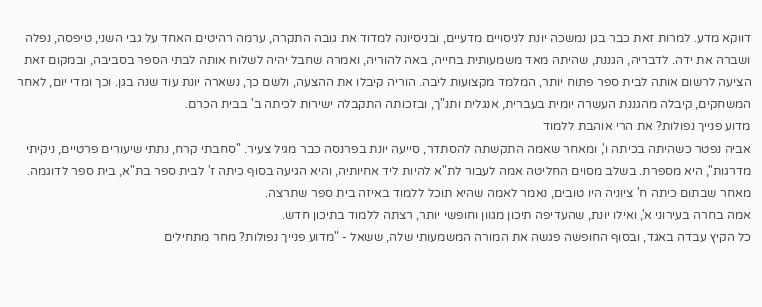דווקא מדע. למרות זאת כבר בגן נמשכה יונת לניסויים מדעיים, ובניסיונה למדוד את גובה התקרה, ערמה רהיטים האחד על גבי השני, טיפסה, נפלה ושברה את ידה. לדבריה, הגננת, שהיתה מאד משמעותית בחייה, באה להוריה, ואמרה שחבל יהיה לשלוח אותה לבתי הספר בסביבה, ובמקום זאת הציעה לרשום אותה לבית ספר פתוח יותר, המלמד מקצועות ליבה. הוריה קיבלו את ההצעה, ולשם כך, נשארה יונת עוד שנה בגן. וכך ומדי יום, לאחר המשחקים, קיבלה מהגננת העשרה יומית בעברית, אנגלית ותנ"ך, ובזכותה התקבלה ישירות לכיתה ב' בבית הכרם.
מדוע פנייך נפולות? את הרי אוהבת ללמוד
אביה נפטר כשהיתה בכיתה ו', ומאחר שאמה התקשתה להסתדר, סייעה יונת בפרנסה כבר מגיל צעיר. "סחבתי קרח, נתתי שיעורים פרטיים, ניקיתי מדרגות", היא מספרת. בשלב מסוים החליטה אמה לעבור לת"א להיות ליד אחיותיה, והיא הגיעה בסוף כיתה ז' לבית ספר בת"א, בית ספר לדוגמה. מאחר שבתום כיתה ח' ציוניה היו טובים, נאמר לאמה שהיא תוכל ללמוד באיזה בית ספר שתרצה.
אמה בחרה בעירוני א', ואילו יונת, שהעדיפה תיכון מגוון וחופשי יותר, רצתה ללמוד בתיכון חדש.
כל הקיץ עבדה באגד, ובסוף החופשה פגשה את המורה המשמעותי שלה, ששאל - "מדוע פנייך נפולות? מחר מתחילים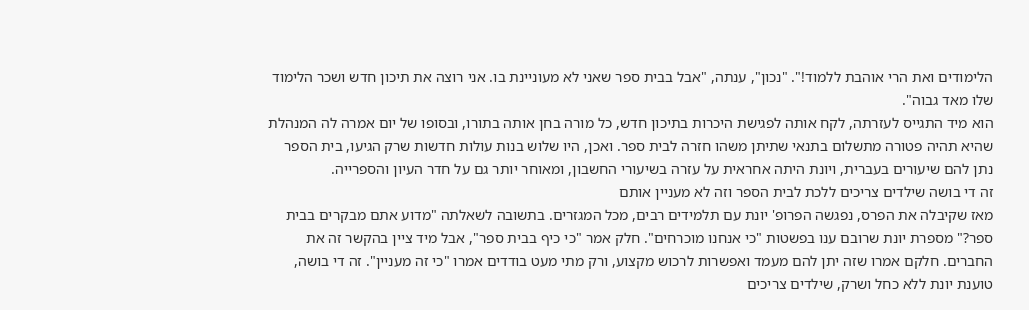הלימודים ואת הרי אוהבת ללמוד!". "נכון", ענתה, "אבל בבית ספר שאני לא מעוניינת בו. אני רוצה את תיכון חדש ושכר הלימוד שלו מאד גבוה".
הוא מיד התגייס לעזרתה, לקח אותה לפגישת היכרות בתיכון חדש, כל מורה בחן אותה בתורו, ובסופו של יום אמרה לה המנהלת שהיא תהיה פטורה מתשלום בתנאי שתיתן משהו חזרה לבית ספר. ואכן, היו שלוש בנות עולות חדשות שרק הגיעו, בית הספר נתן להם שיעורים בעברית, ויונת היתה אחראית על עזרה בשיעורי החשבון, ומאוחר יותר גם על חדר העיון והספרייה.
זה די בושה שילדים צריכים ללכת לבית הספר וזה לא מעניין אותם
מאז שקיבלה את הפרס, נפגשה הפרופ' יונת עם תלמידים רבים, מכל המגזרים. בתשובה לשאלתה "מדוע אתם מבקרים בבית ספר?" מספרת יונת שרובם ענו בפשטות "כי אנחנו מוכרחים". חלק אמר "כי כיף בבית ספר", אבל מיד ציין בהקשר זה את החברים. חלקם אמרו שזה יתן להם מעמד ואפשרות לרכוש מקצוע, ורק מתי מעט בודדים אמרו "כי זה מעניין". זה די בושה, טוענת יונת ללא כחל ושרק, שילדים צריכים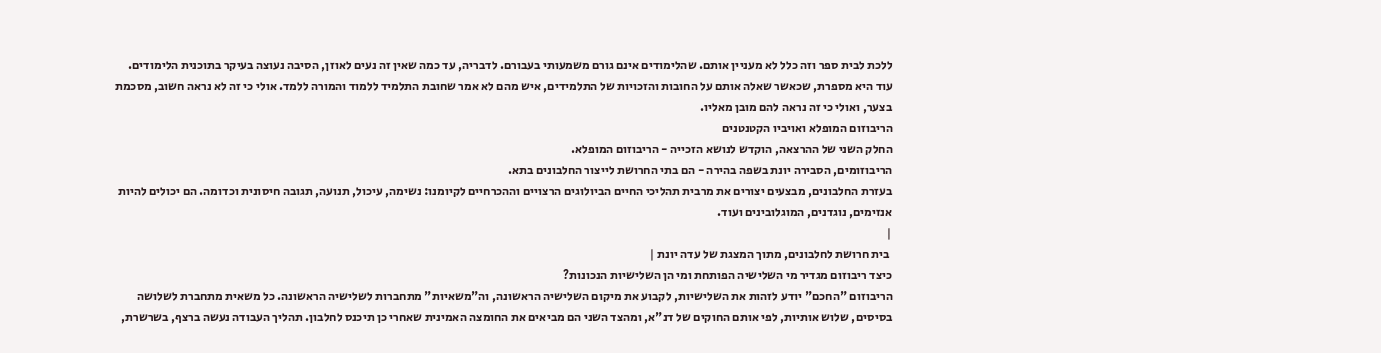ללכת לבית ספר וזה כלל לא מעניין אותם. שהלימודים אינם גורם משמעותי בעבורם. לדבריה, עד כמה שאין זה נעים לאוזן, הסיבה נעוצה בעיקר בתוכנית הלימודים. עוד היא מספרת, שכאשר שאלה אותם על החובות והזכויות של התלמידים, איש מהם לא אמר שחובת התלמיד ללמוד והמורה ללמד. אולי כי זה לא נראה חשוב, מסכמת בצער, ואולי כי זה נראה להם מובן מאליו.
הריבוזום המופלא ואויביו הקטנטנים
החלק השני של ההרצאה, הוקדש לנושא הזכייה - הריבוזום המופלא.
הריבוזומים, הסבירה יונת בשפה בהירה - הם בתי החרושת לייצור החלבונים בתא.
בעזרת החלבונים, מבצעים יצורים את מרבית תהליכי החיים הביולוגים הרצויים וההכרחיים לקיומנו: נשימה, עיכול, תנועה, תגובה חיסונית וכדומה. הם יכולים להיות אנזימים, נוגדנים, המוגלובינים ועוד.
|
 בית חרושת לחלבונים, מתוך המצגת של עדה יונת |
כיצד ריבוזום מגדיר מי השלישיה הפותחת ומי הן השלישיות הנכונות?
הריבוזום "החכם" יודע לזהות את השלישיות, לקבוע את מיקום השלישיה הראשונה, וה"משאיות" מתחברות לשלישיה הראשונה. כל משאית מתחברת לשלושה בסיסים, שלוש אותיות, לפי אותם החוקים של דנ"א, ומהצד השני הם מביאים את החומצה האמינית שאחרי כן תיכנס לחלבון. תהליך העבודה נעשה ברצף, בשרשרת,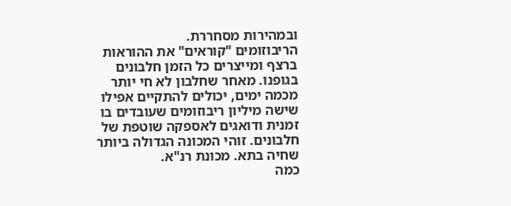ובמהירות מסחררת.
הריבוזומים "קוראים" את ההוראות ברצף ומייצרים כל הזמן חלבונים בגופנו. מאחר שחלבון לא חי יותר מכמה ימים, יכולים להתקיים אפילו שישה מיליון ריבוזומים שעובדים בו זמנית ודואגים לאספקה שוטפת של חלבונים. זוהי המכונה הגדולה ביותר שחיה בתא. מכונת רנ"א.
כמה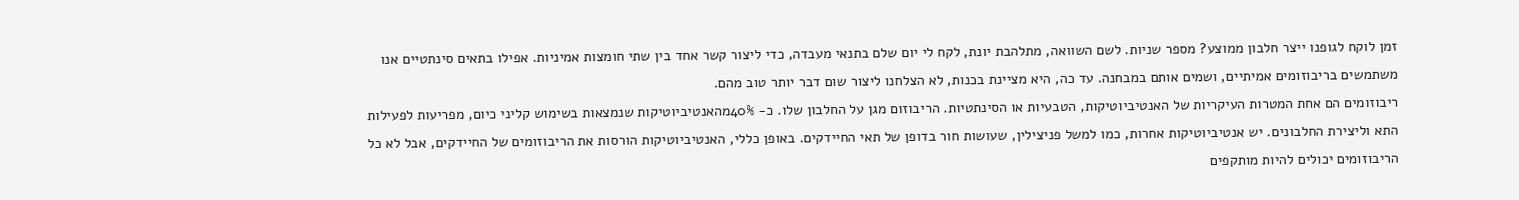זמן לוקח לגופנו ייצר חלבון ממוצע? מספר שניות. לשם השוואה, מתלהבת יונת, לקח לי יום שלם בתנאי מעבדה, כדי ליצור קשר אחד בין שתי חומצות אמיניות. אפילו בתאים סינתטיים אנו משתמשים בריבוזומים אמיתיים, ושמים אותם במבחנה. עד כה, היא מציינת בכנות, לא הצלחנו ליצור שום דבר יותר טוב מהם.
ריבוזומים הם אחת המטרות העיקריות של האנטיביוטיקות, הטבעיות או הסינתטיות. הריבוזום מגן על החלבון שלו. כ- 40%מהאנטיביוטיקות שנמצאות בשימוש קליני כיום, מפריעות לפעילות התא וליצירת החלבונים. יש אנטיביוטיקות אחרות, כמו למשל פניצילין, שעושות חור בדופן של תאי החיידקים. באופן כללי, האנטיביוטיקות הורסות את הריבוזומים של החיידקים, אבל לא כל הריבוזומים יכולים להיות מותקפים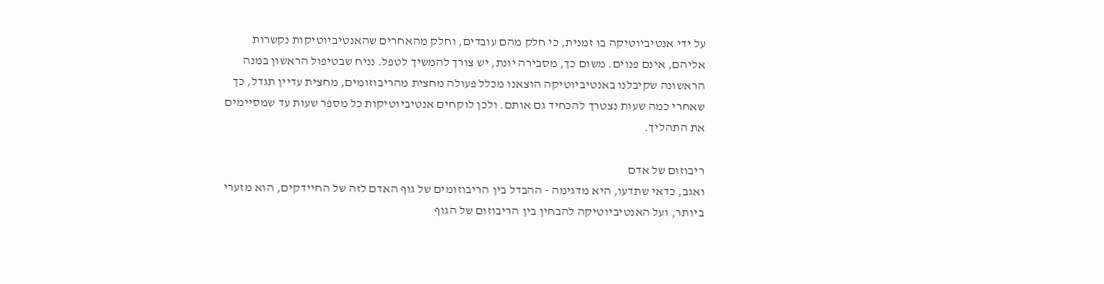על ידי אנטיביוטיקה בו זמנית, כי חלק מהם עובדים, וחלק מהאחרים שהאנטיביוטיקות נקשרות אליהם, אינם פנוים. משום כך, מסבירה יונת, יש צורך להמשיך לטפל. נניח שבטיפול הראשון במנה הראשונה שקיבלנו באנטיביוטיקה הוצאנו מכלל פעולה מחצית מהריבוזומים, מחצית עדיין תגדל, כך שאחרי כמה שעות נצטרך להכחיד גם אותם. ולכן לוקחים אנטיביוטיקות כל מספר שעות עד שמסיימים את התהליך.

ריבוזום של אדם
ואגב, כדאי שתדעו, היא מדגימה - ההבדל בין הריבוזומים של גוף האדם לזה של החיידקים, הוא מזערי ביותר, ועל האנטיביוטיקה להבחין בין הריבוזום של הגוף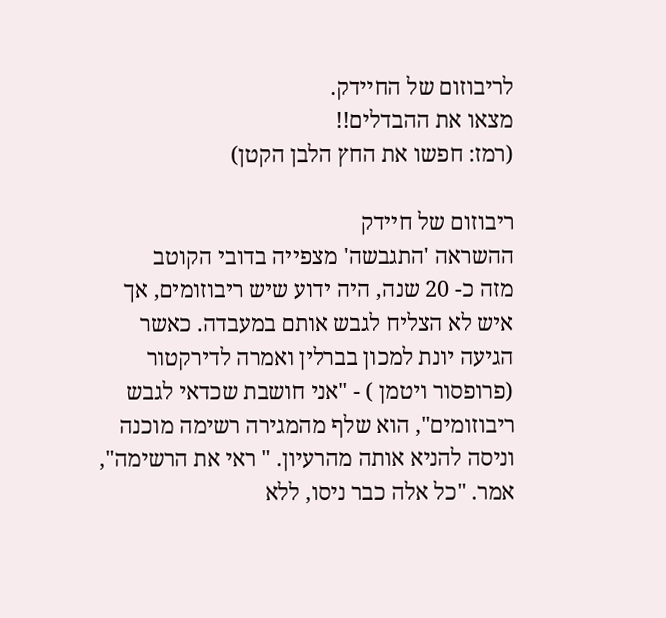לריבוזום של החיידק.
מצאו את ההבדלים!!
(רמז: חפשו את החץ הלבן הקטן)

ריבוזום של חיידק
ההשראה 'התגבשה' מצפייה בדובי הקוטב
מזה כ- 20 שנה, היה ידוע שיש ריבוזומים, אך איש לא הצליח לגבש אותם במעבדה. כאשר הגיעה יונת למכון בברלין ואמרה לדירקטור (פרופסור ויטמן ) - "אני חושבת שכדאי לגבש ריבוזומים", הוא שלף מהמגירה רשימה מוכנה וניסה להניא אותה מהרעיון. " ראי את הרשימה", אמר. "כל אלה כבר ניסו, ללא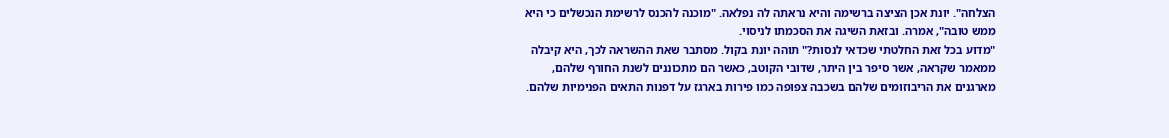הצלחה". יונת אכן הציצה ברשימה והיא נראתה לה נפלאה. "מוכנה להכנס לרשימת הנכשלים כי היא ממש טובה", אמרה. ובזאת השיגה את הסכמתו לניסוי.
"מדוע בכל זאת החלטתי שכדאי לנסות?" תוהה יונת בקול. מסתבר שאת ההשראה לכך, היא קיבלה ממאמר שקראה, אשר סיפר בין היתר, שדובי הקוטב, כאשר הם מתכוננים לשנת החורף שלהם, מארגנים את הריבוזומים שלהם בשכבה צפופה כמו פירות בארגז על דפנות התאים הפנימיות שלהם.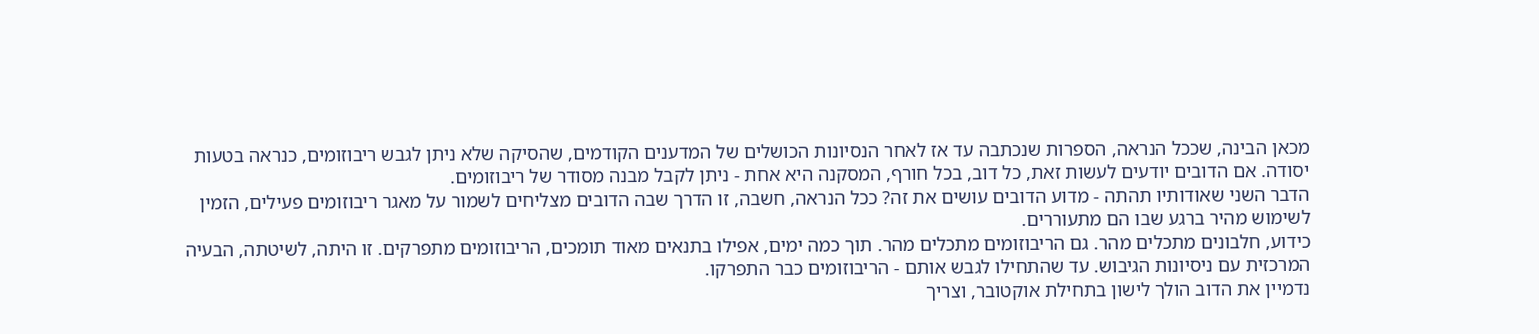מכאן הבינה, שככל הנראה, הספרות שנכתבה עד אז לאחר הנסיונות הכושלים של המדענים הקודמים, שהסיקה שלא ניתן לגבש ריבוזומים, כנראה בטעות יסודה. אם הדובים יודעים לעשות זאת, כל דוב, בכל חורף, המסקנה היא אחת - ניתן לקבל מבנה מסודר של ריבוזומים.
הדבר השני שאודותיו תהתה - מדוע הדובים עושים את זה? ככל הנראה, חשבה, זו הדרך שבה הדובים מצליחים לשמור על מאגר ריבוזומים פעילים, הזמין לשימוש מהיר ברגע שבו הם מתעוררים.
כידוע, חלבונים מתכלים מהר. גם הריבוזומים מתכלים מהר. תוך כמה ימים, אפילו בתנאים מאוד תומכים, הריבוזומים מתפרקים. זו היתה, לשיטתה, הבעיה המרכזית עם ניסיונות הגיבוש. עד שהתחילו לגבש אותם - הריבוזומים כבר התפרקו.
נדמיין את הדוב הולך לישון בתחילת אוקטובר, וצריך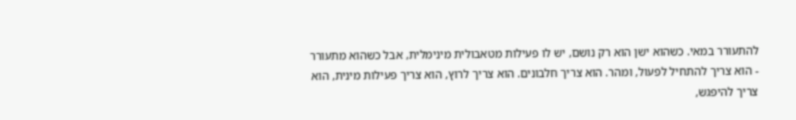להתעורר במאי. כשהוא ישן הוא רק נושם, יש לו פעילות מטאבולית מינימלית, אבל כשהוא מתעורר - הוא צריך להתחיל לפעול, ומהר. הוא צריך חלבונים. הוא צריך לרוץ, הוא צריך פעילות מינית, הוא צריך להיפגש,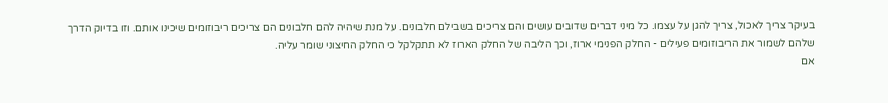בעיקר צריך לאכול, צריך להגן על עצמו. כל מיני דברים שדובים עושים והם צריכים בשבילם חלבונים. על מנת שיהיה להם חלבונים הם צריכים ריבוזומים שיכינו אותם. וזו בדיוק הדרך שלהם לשמור את הריבוזומים פעילים - החלק הפנימי ארוז, וכך הליבה של החלק הארוז לא תתקלקל כי החלק החיצוני שומר עליה.
אם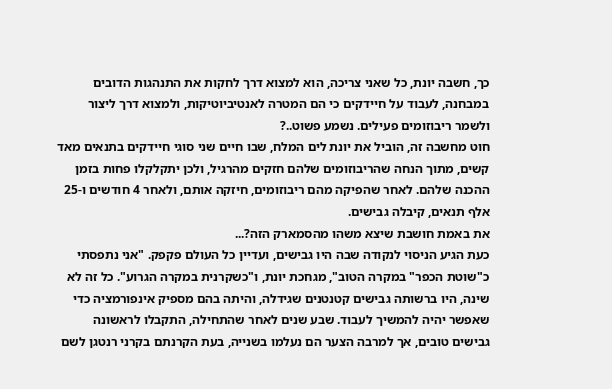כך, חשבה יונת, כל שאני צריכה, הוא למצוא דרך לחקות את התנהגות הדובים במבחנה, לעבוד על חיידקים כי הם המטרה לאנטיביוטיקות, ולמצוא דרך ליצור ולשמר ריבוזומים פעילים. נשמע פשוט..?
חוט מחשבה זה, הוביל את יונת לים המלח, שבו חיים שני סוגי חיידקים בתנאים מאד קשים, מתוך הנחה שהריבוזומים שלהם חזקים מהרגיל, ולכן יתקלקלו פחות בזמן ההכנה שלהם. לאחר שהפיקה מהם ריבוזומים, חיזקה אותם, ולאחר 4 חודשים ו-25 אלף תנאים, קיבלה גבישים.
את באמת חושבת שיצא משהו מהסמארק הזה?...
כעת הגיע הניסוי לנקודה שבה היו גבישים, ועדיין כל העולם פקפק. "אני נתפסתי כ"שוטת הכפר" במקרה הטוב", מגחכת יונת, ו"כשקרנית במקרה הגרוע". כל זה לא שינה, היו ברשותה גבישים קטנטנים שגידלה, והיתה בהם מספיק אינפורמציה כדי שאפשר יהיה להמשיך לעבוד. שבע שנים לאחר שהתחילה, התקבלו לראשונה גבישים טובים, אך למרבה הצער הם נעלמו בשנייה, בעת הקרנתם בקרני רנטגן לשם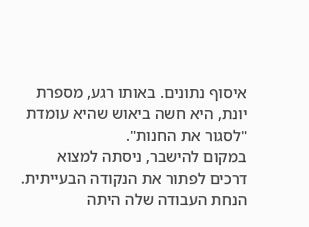איסוף נתונים. באותו רגע, מספרת יונת, היא חשה ביאוש שהיא עומדת "לסגור את החנות".
במקום להישבר, ניסתה למצוא דרכים לפתור את הנקודה הבעייתית. הנחת העבודה שלה היתה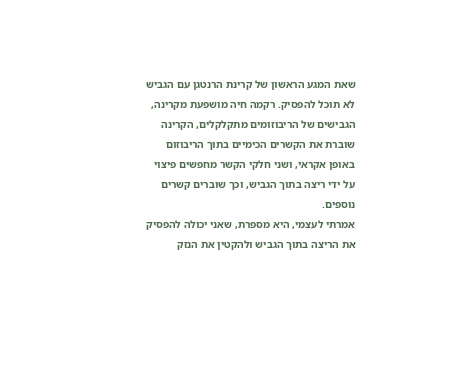שאת המגע הראשון של קרינת הרנטגן עם הגביש לא תוכל להפסיק. רקמה חיה מושפעת מקרינה, הגבישים של הריבוזומים מתקלקלים, הקרינה שוברת את הקשרים הכימיים בתוך הריבוזום באופן אקראי, ושני חלקי הקשר מחפשים פיצוי על ידי ריצה בתוך הגביש, וכך שוברים קשרים נוספים.
אמרתי לעצמי, היא מספרת, שאני יכולה להפסיק את הריצה בתוך הגביש ולהקטין את הנזק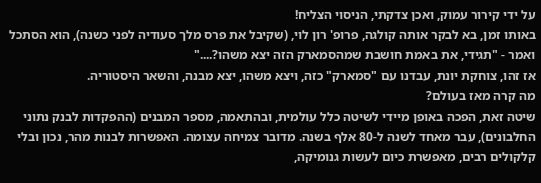על ידי קירור עמוק, ואכן צדקתי, הניסוי הצליח!
באותו זמן, בא לבקר אותה קולגה, פרופ' רון לוי, (שקיבל את פרס מלך סעודיה לפני כשנה), הוא הסתכל ואמר - "תגידי, את באמת חושבת שמהסמארק הזה יצא משהו?...."
אז זהו, צוחקת יונת, עבדנו עם "סמארק" כזה, ויצא משהו, יצא מבנה, והשאר היסטוריה.
מה קרה מאז בעולם?
שיטה זאת, הפכה באופן מיידי לשיטה כלל עולמית, ובהתאמה, מספר המבנים (ההפקדות לבנק נתוני החלבונים), עבר מאחד לשנה ל-80 אלף בשנה. מדובר צמיחה עצומה. האפשרות לבנות מהר, נכון ובלי קלקולים רבים, מאפשרת כיום לעשות גנומיקה,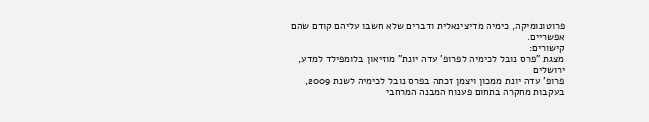פרוטונומיקה, כימיה מדיצינאלית ודברים שלא חשבו עליהם קודם שהם אפשריים.
קישורים:
מצגת "פרס נובל לכימיה לפרופ' עדה יונת" מוזיאון בלומפילד למדע, ירושלים
פרופ' עדה יונת ממכון ויצמן זכתה בפרס נובל לכימיה לשנת 2009, בעקבות מחקרה בתחום פענוח המבנה המרחבי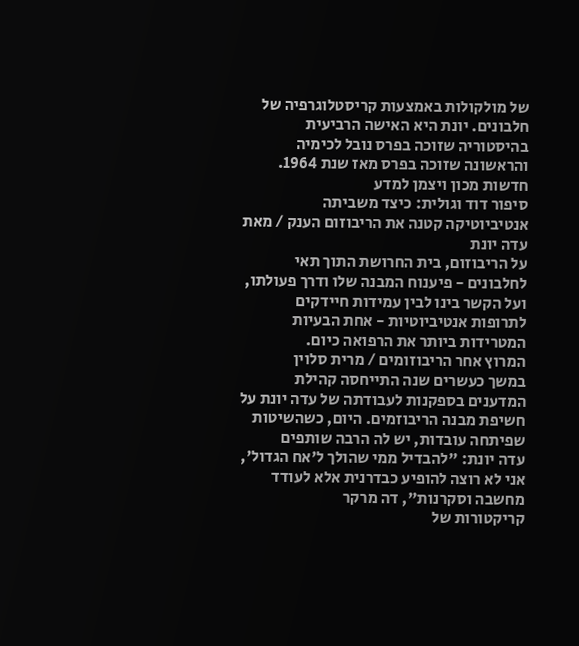של מולקולות באמצעות קריסטלוגרפיה של חלבונים. יונת היא האישה הרביעית בהיסטוריה שזוכה בפרס נובל לכימיה והראשונה שזוכה בפרס מאז שנת 1964.
חדשות מכון ויצמן למדע
סיפור דוד וגולית: כיצד משביתה אנטיביוטיקה קטנה את הריבוזום הענק / מאת עדה יונת
על הריבוזום, בית החרושת התוך תאי לחלבונים - פיענוח המבנה שלו ודרך פעולתו, ועל הקשר בינו לבין עמידות חיידקים לתרופות אנטיביוטיות - אחת הבעיות המטרידות ביותר את הרפואה כיום.
המרוץ אחר הריבוזומים / מרית סלוין
במשך כעשרים שנה התייחסה קהילת המדענים בספקנות לעבודתה של עדה יונת על חשיפת מבנה הריבוזמים. היום, כשהשיטות שפיתחה עובדות, יש לה הרבה שותפים
עדה יונת: "להבדיל ממי שהולך ל'אח הגדול', אני לא רוצה להופיע כבדרנית אלא לעודד מחשבה וסקרנות", דה מרקר
קריקטורות של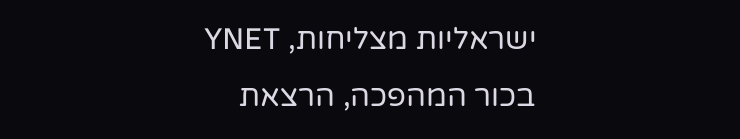ישראליות מצליחות, YNET
בכור המהפכה, הרצאת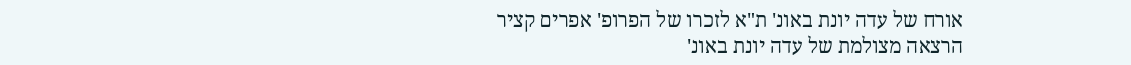אורח של עדה יונת באונ' ת"א לזכרו של הפרופ' אפרים קציר
הרצאה מצולמת של עדה יונת באונ'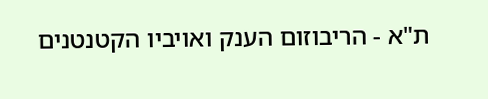ת"א - הריבוזום הענק ואויביו הקטנטנים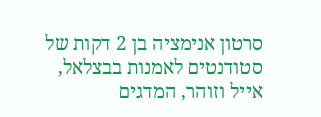סרטון אנימציה בן 2 דקות של סטודנטים לאמנות בבצלאל, אייל וזוהר, המדגים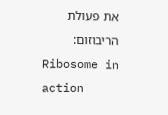את פעולת הריבוזום:
Ribosome in action